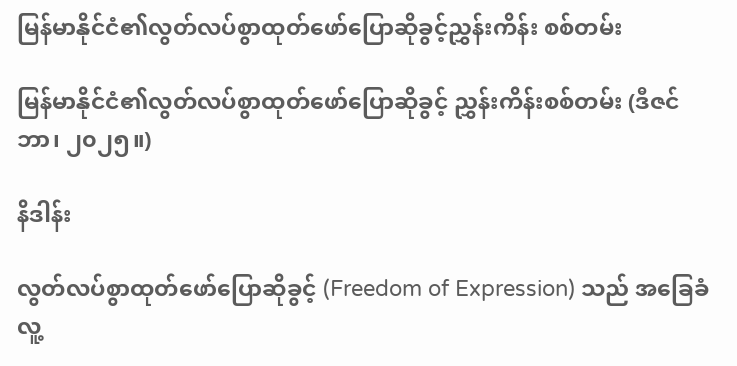မြန်မာနိုင်ငံ၏လွတ်လပ်စွာထုတ်ဖော်ပြောဆိုခွင့်ညွှန်းကိန်း စစ်တမ်း

မြန်မာနိုင်ငံ၏လွတ်လပ်စွာထုတ်ဖော်ပြောဆိုခွင့် ညွှန်းကိန်းစစ်တမ်း (ဒီဇင်ဘာ၊ ၂၀၂၅။)

နိဒါန်း

လွတ်လပ်စွာထုတ်ဖော်ပြောဆိုခွင့် (Freedom of Expression) သည် အခြေခံလူ့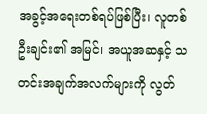အခွင့်အရေးတစ်ရပ်ဖြစ်ပြီး၊ လူတစ်ဦးချင်း၏ အမြင်၊ အယူအဆနှင့် သတင်းအချက်အလက်များကို လွတ်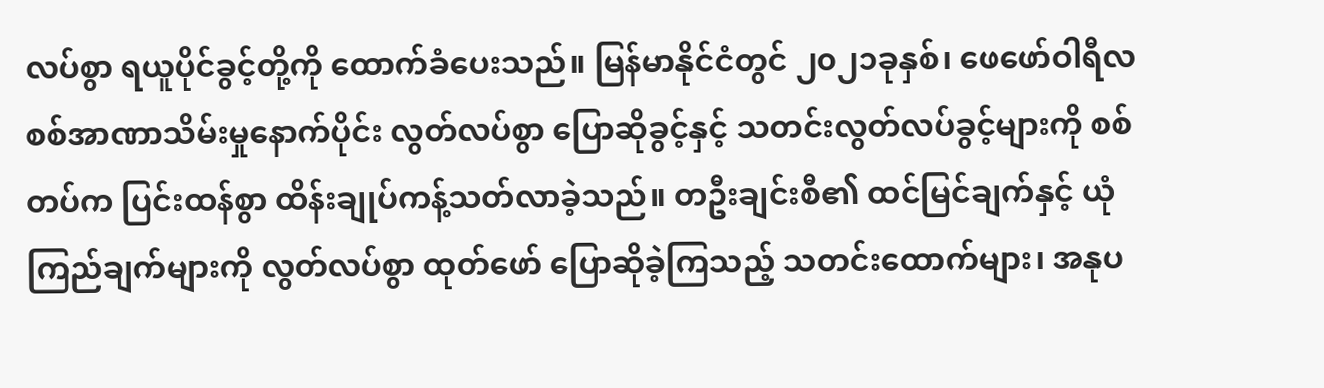လပ်စွာ ရယူပိုင်ခွင့်တို့ကို ထောက်ခံပေးသည်။ မြန်မာနိုင်ငံတွင် ၂၀၂၁ခုနှစ်၊ ဖေဖော်ဝါရီလ စစ်အာဏာသိမ်းမှုနောက်ပိုင်း လွတ်လပ်စွာ ပြောဆိုခွင့်နှင့် သတင်းလွတ်လပ်ခွင့်များကို စစ်တပ်က ပြင်းထန်စွာ ထိန်းချုပ်ကန့်သတ်လာခဲ့သည်။ တဦးချင်းစီ၏ ထင်မြင်ချက်နှင့် ယုံကြည်ချက်များကို လွတ်လပ်စွာ ထုတ်ဖော် ပြောဆိုခဲ့ကြသည့် သတင်းထောက်များ၊ အနုပ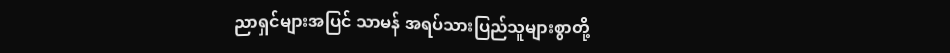ညာရှင်များအပြင် သာမန် အရပ်သားပြည်သူများစွာတို့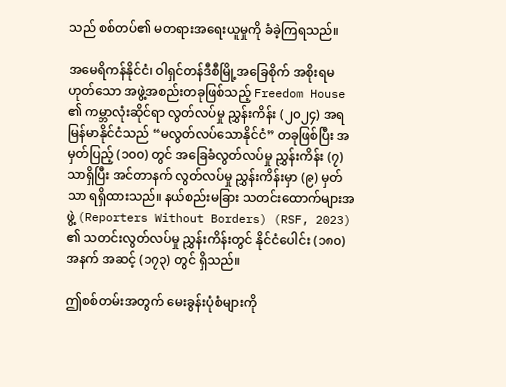သည် စစ်တပ်၏ မတရားအရေးယူမှုကို ခံခဲ့ကြရသည်။

အမေရိကန်နိုင်ငံ၊ ဝါရှင်တန်ဒီစီမြို့အခြေစိုက် အစိုးရမဟုတ်သော အဖွဲ့အစည်းတခုဖြစ်သည့် Freedom House ၏ ကမ္ဘာလုံးဆိုင်ရာ လွတ်လပ်မှု ညွှန်းကိန်း (၂၀၂၄) အရ မြန်မာနိုင်ငံသည် “မလွတ်လပ်သောနိုင်ငံ” တခုဖြစ်ပြီး အမှတ်ပြည့် (၁၀၀) တွင် အခြေခံလွတ်လပ်မှု ညွှန်းကိန်း (၇) သာရှိပြီး အင်တာနက် လွတ်လပ်မှု ညွှန်းကိန်းမှာ (၉) မှတ်သာ ရရှိထားသည်။ နယ်စည်းမခြား သတင်းထောက်များအဖွဲ့ (Reporters Without Borders) (RSF, 2023) ၏ သတင်းလွတ်လပ်မှု ညွှန်းကိန်းတွင် နိုင်ငံပေါင်း (၁၈၀) အနက် အဆင့် (၁၇၃) တွင် ရှိသည်။

ဤစစ်တမ်းအတွက် မေးခွန်းပုံစံများကို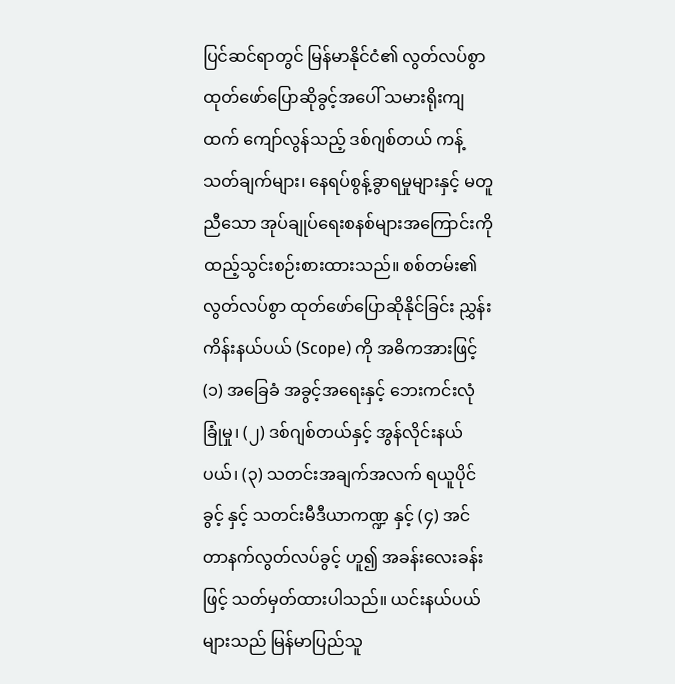ပြင်ဆင်ရာတွင် မြန်မာနိုင်ငံ၏ လွတ်လပ်စွာ ထုတ်ဖော်ပြောဆိုခွင့်အပေါ် သမားရိုးကျထက် ကျော်လွန်သည့် ဒစ်ဂျစ်တယ် ကန့်သတ်ချက်များ၊ နေရပ်စွန့်ခွာရမှုများနှင့် မတူညီသော အုပ်ချုပ်ရေးစနစ်များအကြောင်းကို ထည့်သွင်းစဉ်းစားထားသည်။ စစ်တမ်း၏ လွတ်လပ်စွာ ထုတ်ဖော်ပြောဆိုနိုင်ခြင်း ညွှန်းကိန်းနယ်ပယ် (Scope) ကို အဓိကအားဖြင့် (၁) အခြေခံ အခွင့်အရေးနှင့် ဘေးကင်းလုံခြုံမှု၊ (၂) ဒစ်ဂျစ်တယ်နှင့် အွန်လိုင်းနယ်ပယ်၊ (၃) သတင်းအချက်အလက် ရယူပိုင်ခွင့် နှင့် သတင်းမီဒီယာကဏ္ဍ နှင့် (၄) အင်တာနက်လွတ်လပ်ခွင့် ဟူ၍ အခန်းလေးခန်းဖြင့် သတ်မှတ်ထားပါသည်။ ယင်းနယ်ပယ်များသည် မြန်မာပြည်သူ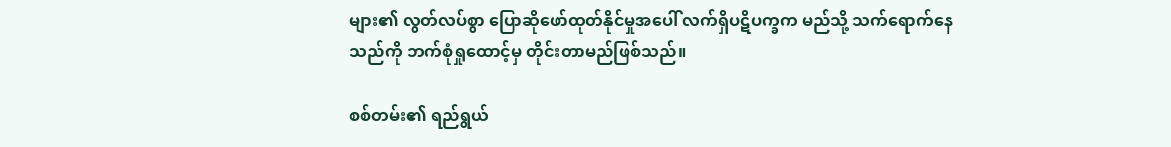များ၏ လွတ်လပ်စွာ ပြောဆိုဖော်ထုတ်နိုင်မှုအပေါ် လက်ရှိပဋိပက္ခက မည်သို့ သက်ရောက်နေသည်ကို ဘက်စုံရှုထောင့်မှ တိုင်းတာမည်ဖြစ်သည်။

စစ်တမ်း၏ ရည်ရွယ်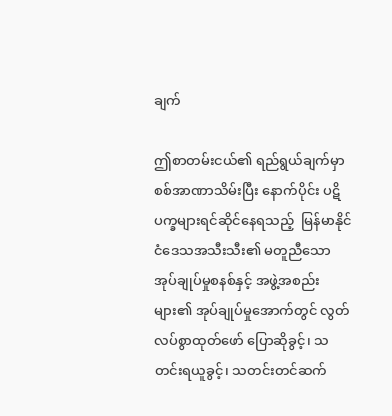ချက်

ဤစာတမ်းငယ်၏ ရည်ရွယ်ချက်မှာ စစ်အာဏာသိမ်းပြီး နောက်ပိုင်း ပဋိပက္ခများရင်ဆိုင်နေရသည့်  မြန်မာနိုင်ငံဒေသအသီးသီး၏ မတူညီသော အုပ်ချုပ်မှုစနစ်နှင့် အဖွဲ့အစည်းများ၏ အုပ်ချုပ်မှုအောက်တွင် လွတ်လပ်စွာထုတ်ဖော် ပြောဆိုခွင့်၊ သတင်းရယူခွင့်၊ သတင်းတင်ဆက်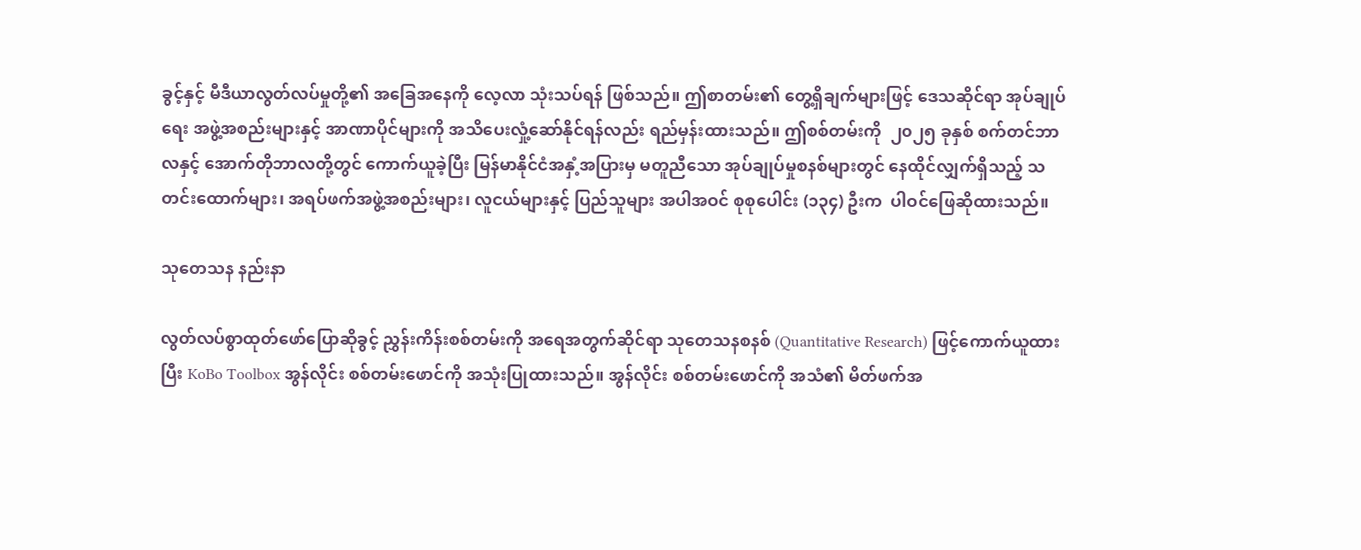ခွင့်နှင့် မီဒီယာလွတ်လပ်မှုတို့၏ အခြေအနေကို လေ့လာ သုံးသပ်ရန် ဖြစ်သည်။ ဤစာတမ်း၏ တွေ့ရှိချက်များဖြင့် ဒေသဆိုင်ရာ အုပ်ချုပ်ရေး အဖွဲ့အစည်းများနှင့် အာဏာပိုင်များကို အသိပေးလှုံ့ဆော်နိုင်ရန်လည်း ရည်မှန်းထားသည်။ ဤစစ်တမ်းကို  ၂၀၂၅ ခုနှစ် စက်တင်ဘာလနှင့် အောက်တိုဘာလတို့တွင် ကောက်ယူခဲ့ပြီး မြန်မာနိုင်ငံအနှံ့အပြားမှ မတူညီသော အုပ်ချုပ်မှုစနစ်များတွင် နေထိုင်လျှက်ရှိသည့် သတင်းထောက်များ၊ အရပ်ဖက်အဖွဲ့အစည်းများ၊ လူငယ်များနှင့် ပြည်သူများ အပါအဝင် စုစုပေါင်း (၁၃၄) ဦးက  ပါဝင်ဖြေဆိုထားသည်။

သုတေသန နည်းနာ

လွတ်လပ်စွာထုတ်ဖော်ပြောဆိုခွင့် ညွှန်းကိန်းစစ်တမ်းကို အရေအတွက်ဆိုင်ရာ သုတေသနစနစ် (Quantitative Research) ဖြင့်ကောက်ယူထားပြီး KoBo Toolbox အွန်လိုင်း စစ်တမ်းဖောင်ကို အသုံးပြုထားသည်။ အွန်လိုင်း စစ်တမ်းဖောင်ကို အသံ၏ မိတ်ဖက်အ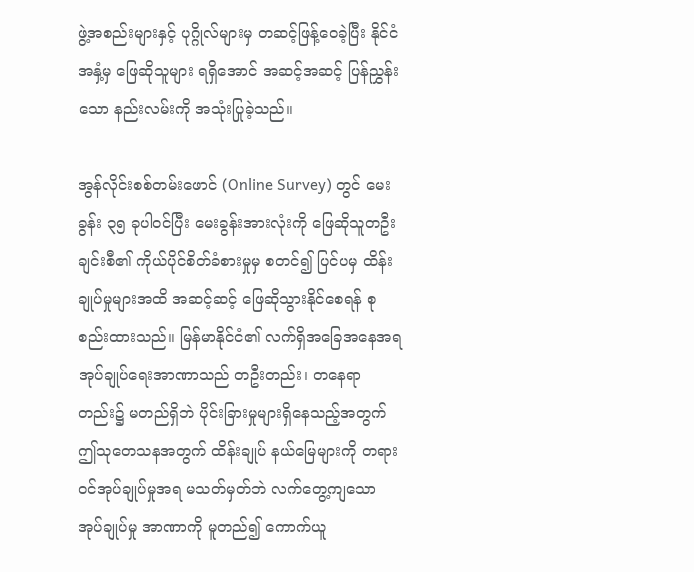ဖွဲ့အစည်းများနှင့် ပုဂ္ဂိုလ်များမှ တဆင့်ဖြန့်ဝေခဲ့ပြီး နိုင်ငံအနှံ့မှ ဖြေဆိုသူများ ရရှိအောင် အဆင့်အဆင့် ပြန်ညွှန်းသော နည်းလမ်းကို အသုံးပြုခဲ့သည်။

အွန်လိုင်းစစ်တမ်းဖောင် (Online Survey) တွင် မေးခွန်း ၃၅ ခုပါဝင်ပြီး မေးခွန်းအားလုံးကို ဖြေဆိုသူတဦးချင်းစီ၏ ကိုယ်ပိုင်စိတ်ခံစားမှုမှ စတင်၍ ပြင်ပမှ ထိန်းချုပ်မှုများအထိ အဆင့်ဆင့် ဖြေဆိုသွားနိုင်စေရန် စုစည်းထားသည်။ မြန်မာနိုင်ငံ၏ လက်ရှိအခြေအနေအရ အုပ်ချုပ်ရေးအာဏာသည် တဦးတည်း၊ တနေရာတည်း၌ မတည်ရှိဘဲ ပိုင်းခြားမှုများရှိနေသည့်အတွက် ဤသုတေသနအတွက် ထိန်းချုပ် နယ်မြေများကို တရားဝင်အုပ်ချုပ်မှုအရ မသတ်မှတ်ဘဲ လက်တွေ့ကျသော အုပ်ချုပ်မှု အာဏာကို မူတည်၍ ကောက်ယူ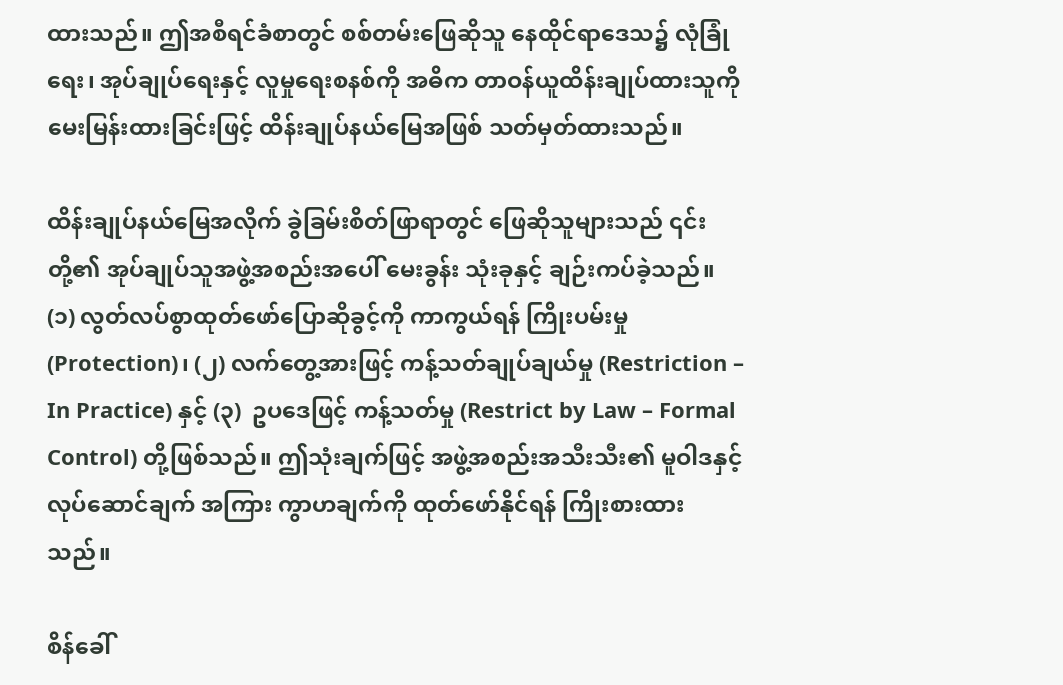ထားသည်။ ဤအစီရင်ခံစာတွင် စစ်တမ်းဖြေဆိုသူ နေထိုင်ရာဒေသ၌ လုံခြုံရေး၊ အုပ်ချုပ်ရေးနှင့် လူမှုရေးစနစ်ကို အဓိက တာဝန်ယူထိန်းချုပ်ထားသူကို မေးမြန်းထားခြင်းဖြင့် ထိန်းချုပ်နယ်မြေအဖြစ် သတ်မှတ်ထားသည်။

ထိန်းချုပ်နယ်မြေအလိုက် ခွဲခြမ်းစိတ်ဖြာရာတွင် ဖြေဆိုသူများသည် ၎င်းတို့၏ အုပ်ချုပ်သူအဖွဲ့အစည်းအပေါ် မေးခွန်း သုံးခုနှင့် ချဉ်းကပ်ခဲ့သည်။ (၁) လွတ်လပ်စွာထုတ်ဖော်ပြောဆိုခွင့်ကို ကာကွယ်ရန် ကြိုးပမ်းမှု (Protection)၊ (၂) လက်တွေ့အားဖြင့် ကန့်သတ်ချုပ်ချယ်မှု (Restriction – In Practice) နှင့် (၃)  ဥပဒေဖြင့် ကန့်သတ်မှု (Restrict by Law – Formal Control) တို့ဖြစ်သည်။ ဤသုံးချက်ဖြင့် အဖွဲ့အစည်းအသီးသီး၏ မူဝါဒနှင့် လုပ်ဆောင်ချက် အကြား ကွာဟချက်ကို ထုတ်ဖော်နိုင်ရန် ကြိုးစားထားသည်။

စိန်ခေါ်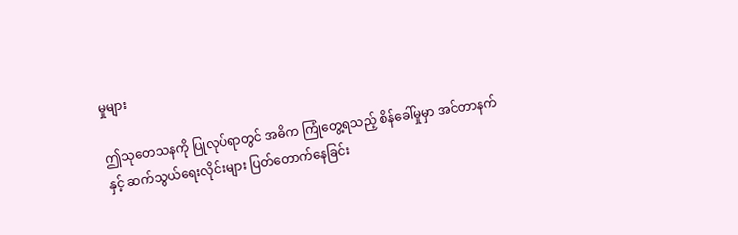မှုများ

ဤသုတေသနကို ပြုလုပ်ရာတွင် အဓိက ကြုံတွေ့ရသည့် စိန်ခေါ်မှုမှာ အင်တာနက်နှင့် ဆက်သွယ်ရေးလိုင်းများ ပြတ်တောက်နေခြင်း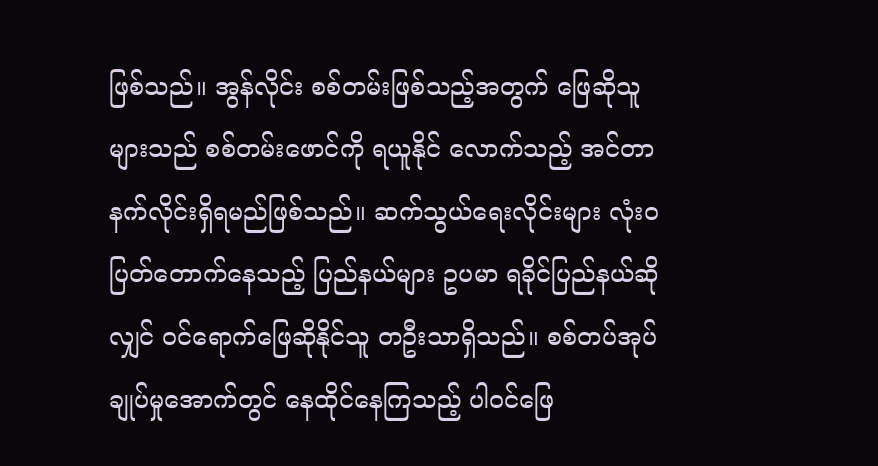ဖြစ်သည်။ အွန်လိုင်း စစ်တမ်းဖြစ်သည့်အတွက် ဖြေဆိုသူများသည် စစ်တမ်းဖောင်ကို ရယူနိုင် လောက်သည့် အင်တာနက်လိုင်းရှိရမည်ဖြစ်သည်။ ဆက်သွယ်ရေးလိုင်းများ လုံးဝပြတ်တောက်နေသည့် ပြည်နယ်များ ဥပမာ ရခိုင်ပြည်နယ်ဆိုလျှင် ဝင်ရောက်ဖြေဆိုနိုင်သူ တဦးသာရှိသည်။ စစ်တပ်အုပ်ချုပ်မှုအောက်တွင် နေထိုင်နေကြသည့် ပါဝင်ဖြေ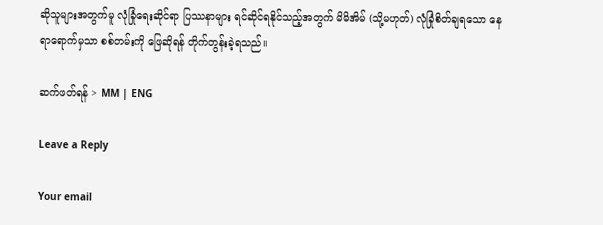ဆိုသူများအတွက်မူ လုံခြုံရေးဆိုင်ရာ ပြဿနာများ ရင်ဆိုင်ရနိုင်သည့်အတွက် မိမိအိမ် (သို့မဟုတ်) လုံခြုံစိတ်ချရသော နေရာရောက်မှသာ စစ်တမ်းကို ဖြေဆိုရန် တိုက်တွန်းခဲ့ရသည်။

ဆက်ဖတ်ရန် > MM | ENG

Leave a Reply

Your email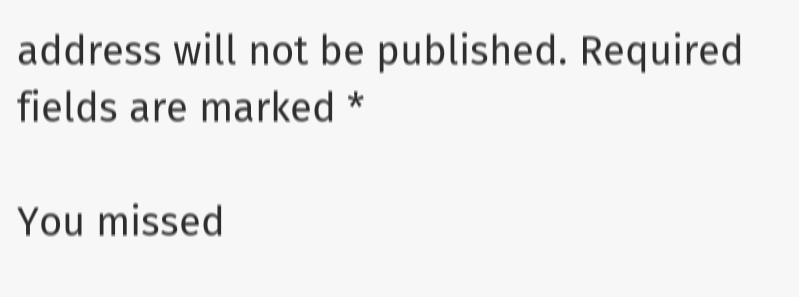address will not be published. Required fields are marked *

You missed